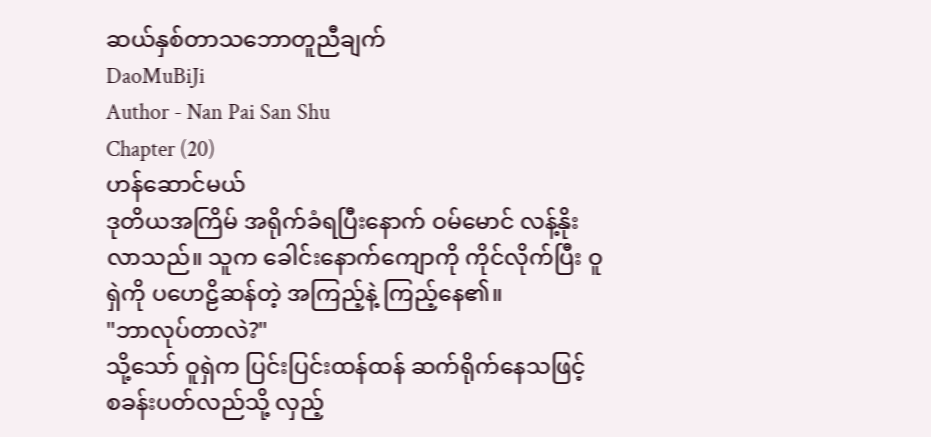ဆယ်နှစ်တာသဘောတူညီချက်
DaoMuBiJi
Author - Nan Pai San Shu
Chapter (20)
ဟန်ဆောင်မယ်
ဒုတိယအကြိမ် အရိုက်ခံရပြီးနောက် ဝမ်မောင် လန့်နိုးလာသည်။ သူက ခေါင်းနောက်ကျောကို ကိုင်လိုက်ပြီး ဝူရှဲကို ပဟေဠိဆန်တဲ့ အကြည့်နဲ့ ကြည့်နေ၏။
"ဘာလုပ်တာလဲ?"
သို့သော် ဝူရှဲက ပြင်းပြင်းထန်ထန် ဆက်ရိုက်နေသဖြင့် စခန်းပတ်လည်သို့ လှည့်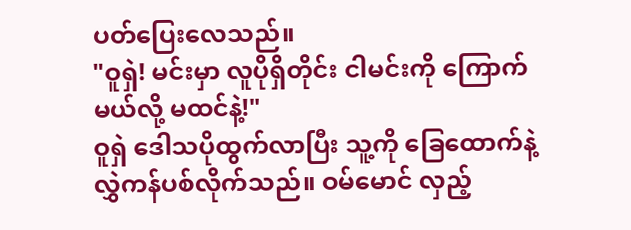ပတ်ပြေးလေသည်။
"ဝူရှဲ! မင်းမှာ လူပိုရှိတိုင်း ငါမင်းကို ကြောက်မယ်လို့ မထင်နဲ့!"
ဝူရှဲ ဒေါသပိုထွက်လာပြီး သူ့ကို ခြေထောက်နဲ့ လွှဲကန်ပစ်လိုက်သည်။ ဝမ်မောင် လှည့်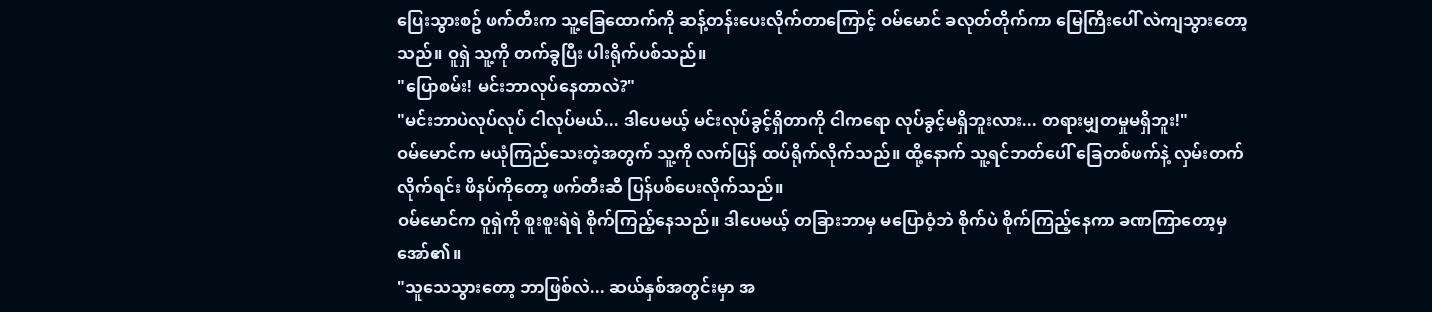ပြေးသွားစဥ် ဖက်တီးက သူ့ခြေထောက်ကို ဆန့်တန်းပေးလိုက်တာကြောင့် ဝမ်မောင် ခလုတ်တိုက်ကာ မြေကြီးပေါ် လဲကျသွားတော့သည်။ ဝူရှဲ သူ့ကို တက်ခွပြီး ပါးရိုက်ပစ်သည်။
"ပြောစမ်း! မင်းဘာလုပ်နေတာလဲ?"
"မင်းဘာပဲလုပ်လုပ် ငါလုပ်မယ်... ဒါပေမယ့် မင်းလုပ်ခွင့်ရှိတာကို ငါကရော လုပ်ခွင့်မရှိဘူးလား... တရားမျှတမှုမရှိဘူး!"
ဝမ်မောင်က မယုံကြည်သေးတဲ့အတွက် သူ့ကို လက်ပြန် ထပ်ရိုက်လိုက်သည်။ ထို့နောက် သူ့ရင်ဘတ်ပေါ် ခြေတစ်ဖက်နဲ့ လှမ်းတက်လိုက်ရင်း ဖိနပ်ကိုတော့ ဖက်တီးဆီ ပြန်ပစ်ပေးလိုက်သည်။
ဝမ်မောင်က ဝူရှဲကို စူးစူးရဲရဲ စိုက်ကြည့်နေသည်။ ဒါပေမယ့် တခြားဘာမှ မပြောဝံ့ဘဲ စိုက်ပဲ စိုက်ကြည့်နေကာ ခဏကြာတော့မှ အော်၏။
"သူသေသွားတော့ ဘာဖြစ်လဲ... ဆယ်နှစ်အတွင်းမှာ အ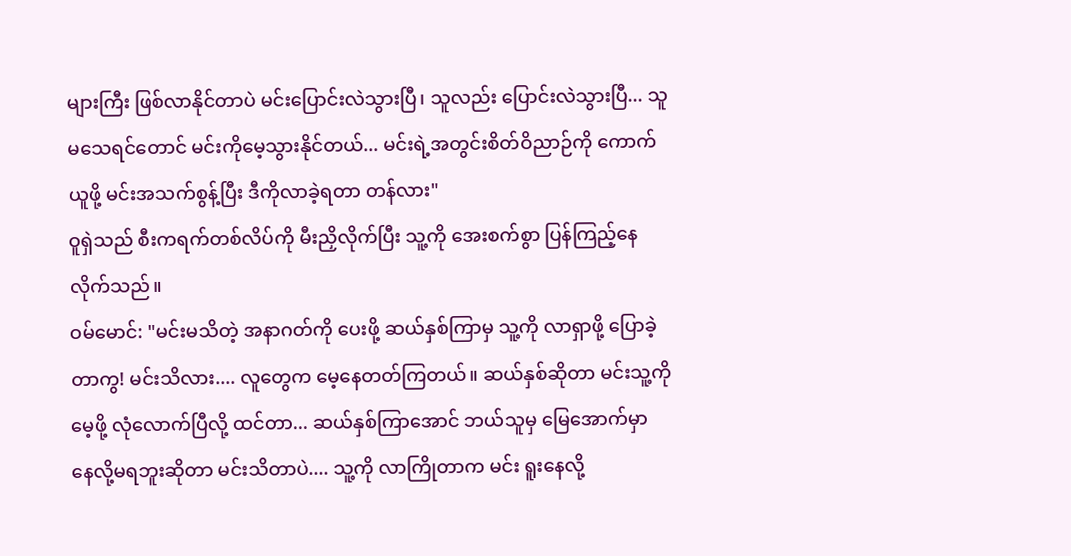များကြီး ဖြစ်လာနိုင်တာပဲ မင်းပြောင်းလဲသွားပြီ၊ သူလည်း ပြောင်းလဲသွားပြီ... သူ မသေရင်တောင် မင်းကိုမေ့သွားနိုင်တယ်... မင်းရဲ့အတွင်းစိတ်ဝိညာဉ်ကို ကောက်ယူဖို့ မင်းအသက်စွန့်ပြီး ဒီကိုလာခဲ့ရတာ တန်လား"
ဝူရှဲသည် စီးကရက်တစ်လိပ်ကို မီးညှိလိုက်ပြီး သူ့ကို အေးစက်စွာ ပြန်ကြည့်နေလိုက်သည်။
ဝမ်မောင်: "မင်းမသိတဲ့ အနာဂတ်ကို ပေးဖို့ ဆယ်နှစ်ကြာမှ သူ့ကို လာရှာဖို့ ပြောခဲ့တာကွ! မင်းသိလား.... လူတွေက မေ့နေတတ်ကြတယ်။ ဆယ်နှစ်ဆိုတာ မင်းသူ့ကိုမေ့ဖို့ လုံလောက်ပြီလို့ ထင်တာ... ဆယ်နှစ်ကြာအောင် ဘယ်သူမှ မြေအောက်မှာ နေလို့မရဘူးဆိုတာ မင်းသိတာပဲ.... သူ့ကို လာကြိုတာက မင်း ရူးနေလို့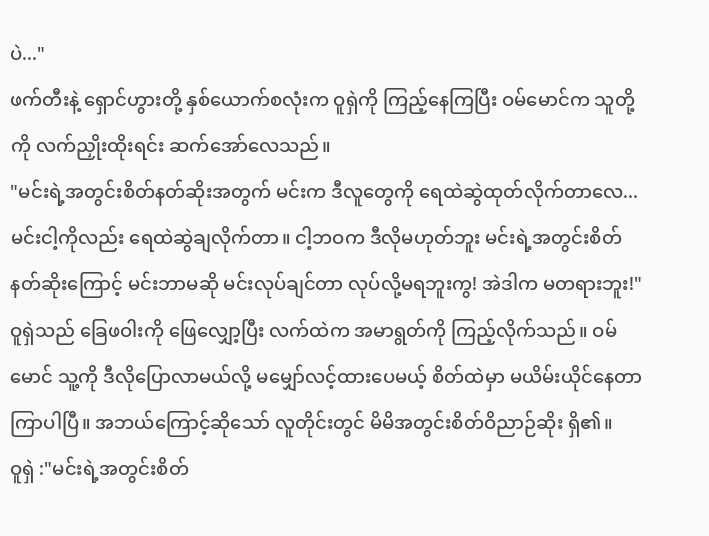ပဲ..."
ဖက်တီးနဲ့ ရှောင်ဟွားတို့ နှစ်ယောက်စလုံးက ဝူရှဲကို ကြည့်နေကြပြီး ဝမ်မောင်က သူတို့ကို လက်ညှိုးထိုးရင်း ဆက်အော်လေသည်။
"မင်းရဲ့အတွင်းစိတ်နတ်ဆိုးအတွက် မင်းက ဒီလူတွေကို ရေထဲဆွဲထုတ်လိုက်တာလေ... မင်းငါ့ကိုလည်း ရေထဲဆွဲချလိုက်တာ။ ငါ့ဘဝက ဒီလိုမဟုတ်ဘူး မင်းရဲ့အတွင်းစိတ်နတ်ဆိုးကြောင့် မင်းဘာမဆို မင်းလုပ်ချင်တာ လုပ်လို့မရဘူးကွ! အဲဒါက မတရားဘူး!"
ဝူရှဲသည် ခြေဖဝါးကို ဖြေလျှော့ပြီး လက်ထဲက အမာရွတ်ကို ကြည့်လိုက်သည်။ ဝမ်မောင် သူ့ကို ဒီလိုပြောလာမယ်လို့ မမျှော်လင့်ထားပေမယ့် စိတ်ထဲမှာ မယိမ်းယိုင်နေတာ ကြာပါပြီ။ အဘယ်ကြောင့်ဆိုသော် လူတိုင်းတွင် မိမိအတွင်းစိတ်ဝိညာဉ်ဆိုး ရှိ၏။
ဝူရှဲ :"မင်းရဲ့အတွင်းစိတ်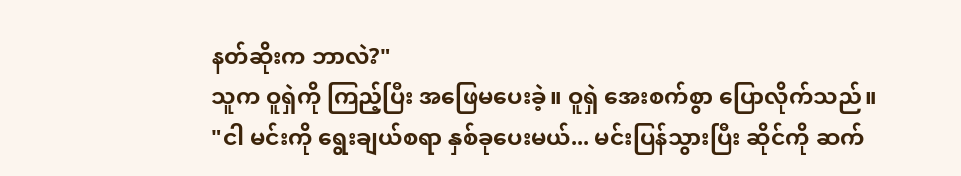နတ်ဆိုးက ဘာလဲ?"
သူက ဝူရှဲကို ကြည့်ပြီး အဖြေမပေးခဲ့။ ဝူရှဲ အေးစက်စွာ ပြောလိုက်သည်။
"ငါ မင်းကို ရွေးချယ်စရာ နှစ်ခုပေးမယ်... မင်းပြန်သွားပြီး ဆိုင်ကို ဆက်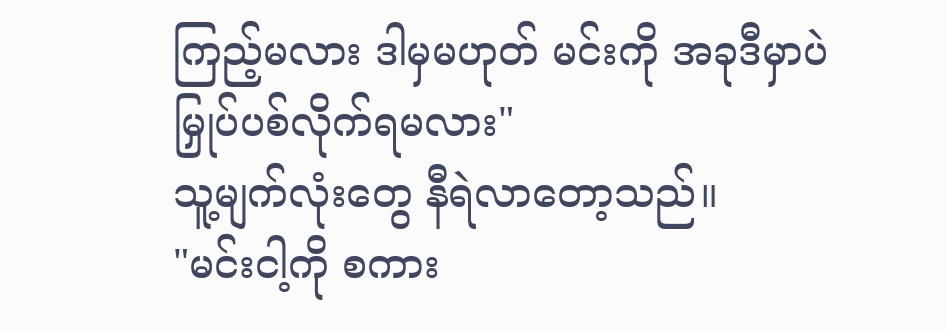ကြည့်မလား ဒါမှမဟုတ် မင်းကို အခုဒီမှာပဲ မြှုပ်ပစ်လိုက်ရမလား"
သူ့မျက်လုံးတွေ နီရဲလာတော့သည်။
"မင်းငါ့ကို စကား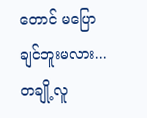တောင် မပြောချင်ဘူးမလား... တချို့လူ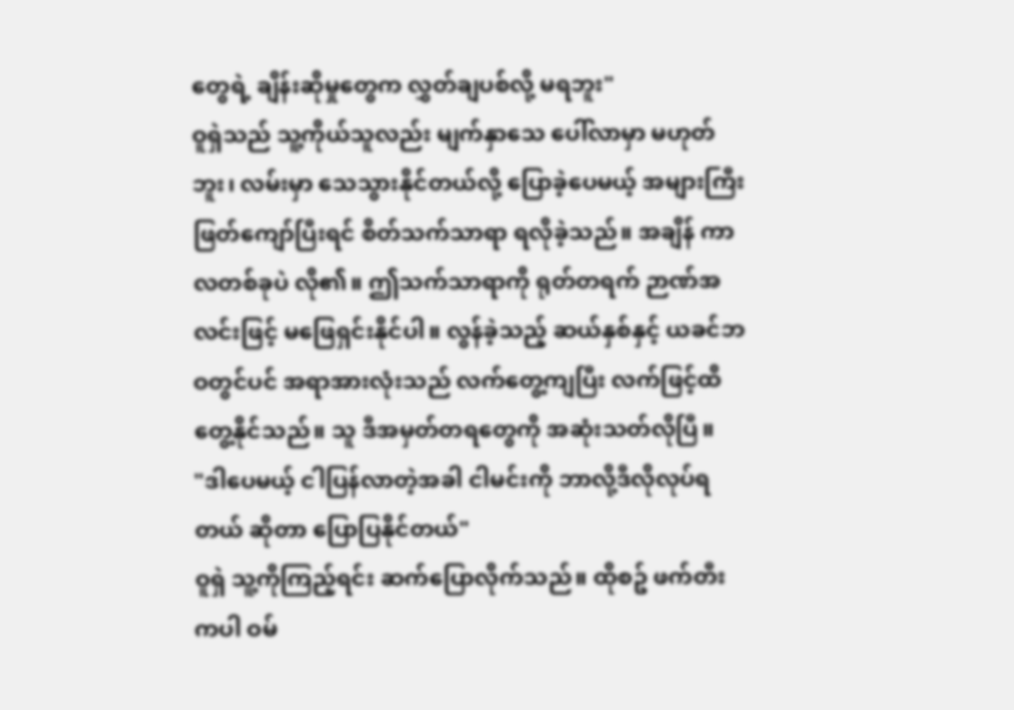တွေရဲ့ ချိန်းဆိုမှုတွေက လွှတ်ချပစ်လို့ မရဘူး"
ဝူရှဲသည် သူ့ကိုယ်သူလည်း မျက်နှာသေ ပေါ်လာမှာ မဟုတ်ဘူး၊ လမ်းမှာ သေသွားနိုင်တယ်လို့ ပြောခဲ့ပေမယ့် အများကြီး ဖြတ်ကျော်ပြီးရင် စိတ်သက်သာရာ ရလိုခဲ့သည်။ အချိန် ကာလတစ်ခုပဲ လို၏။ ဤသက်သာရာကို ရုတ်တရက် ဉာဏ်အလင်းဖြင့် မဖြေရှင်းနိုင်ပါ။ လွန်ခဲ့သည့် ဆယ်နှစ်နှင့် ယခင်ဘဝတွင်ပင် အရာအားလုံးသည် လက်တွေ့ကျပြီး လက်ဖြင့်ထိတွေ့နိုင်သည်။ သူ ဒီအမှတ်တရတွေကို အဆုံးသတ်လိုပြီ။
"ဒါပေမယ့် ငါပြန်လာတဲ့အခါ ငါမင်းကို ဘာလို့ဒီလိုလုပ်ရတယ် ဆိုတာ ပြောပြနိုင်တယ်"
ဝူရှဲ သူ့ကိုကြည့်ရင်း ဆက်ပြောလိုက်သည်။ ထိုစဥ် ဖက်တီးကပါ ဝမ်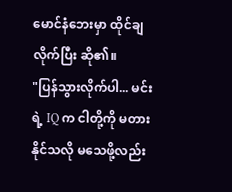မောင်နံဘေးမှာ ထိုင်ချလိုက်ပြီး ဆို၏။
"ပြန်သွားလိုက်ပါ... မင်းရဲ့ IQ က ငါတို့ကို မတားနိုင်သလို မသေဖို့လည်း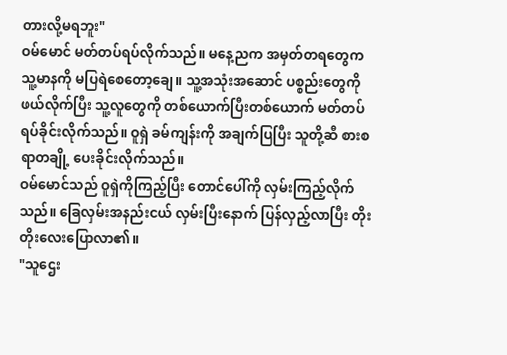တားလို့မရဘူး"
ဝမ်မောင် မတ်တပ်ရပ်လိုက်သည်။ မနေ့ညက အမှတ်တရတွေက သူ့မာနကို မပြရဲစေတော့ချေ။ သူ့အသုံးအဆောင် ပစ္စည်းတွေကို ဖယ်လိုက်ပြီး သူ့လူတွေကို တစ်ယောက်ပြီးတစ်ယောက် မတ်တပ်ရပ်ခိုင်းလိုက်သည်။ ဝူရှဲ ခမ်ကျန်းကို အချက်ပြပြီး သူတို့ဆီ စားစရာတချို့ ပေးခိုင်းလိုက်သည်။
ဝမ်မောင်သည် ဝူရှဲကိုကြည့်ပြီး တောင်ပေါ်ကို လှမ်းကြည့်လိုက်သည်။ ခြေလှမ်းအနည်းငယ် လှမ်းပြီးနောက် ပြန်လှည့်လာပြီး တိုးတိုးလေးပြောလာ၏။
"သူဌေး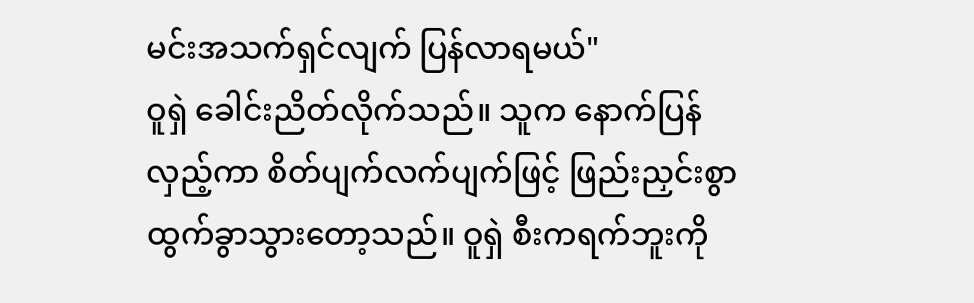မင်းအသက်ရှင်လျက် ပြန်လာရမယ်"
ဝူရှဲ ခေါင်းညိတ်လိုက်သည်။ သူက နောက်ပြန်လှည့်ကာ စိတ်ပျက်လက်ပျက်ဖြင့် ဖြည်းညှင်းစွာ ထွက်ခွာသွားတော့သည်။ ဝူရှဲ စီးကရက်ဘူးကို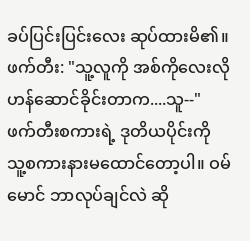ခပ်ပြင်းပြင်းလေး ဆုပ်ထားမိ၏။
ဖက်တီး: "သူ့လူကို အစ်ကိုလေးလို ဟန်ဆောင်ခိုင်းတာက....သူ--"
ဖက်တီးစကားရဲ့ ဒုတိယပိုင်းကို သူ့စကားနားမထောင်တော့ပါ။ ဝမ်မောင် ဘာလုပ်ချင်လဲ ဆို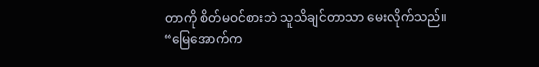တာကို စိတ်မဝင်စားဘဲ သူသိချင်တာသာ မေးလိုက်သည်။
“မြေအောက်က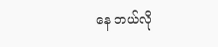နေ ဘယ်လို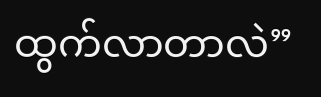ထွက်လာတာလဲ”